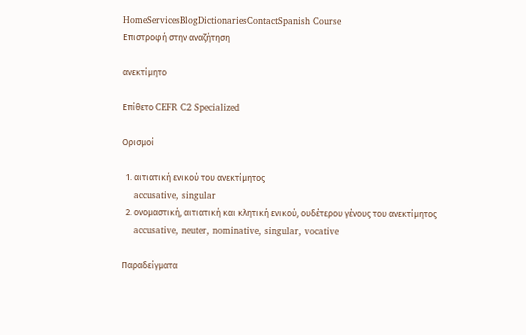HomeServicesBlogDictionariesContactSpanish Course
Επιστροφή στην αναζήτηση

ανεκτίμητο

Επίθετο CEFR C2 Specialized

Ορισμοί

  1. αιτιατική ενικού του ανεκτίμητος
    accusative, singular
  2. ονομαστική, αιτιατική και κλητική ενικού, ουδέτερου γένους του ανεκτίμητος
    accusative, neuter, nominative, singular, vocative

Παραδείγματα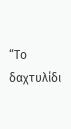“Το δαχτυλίδι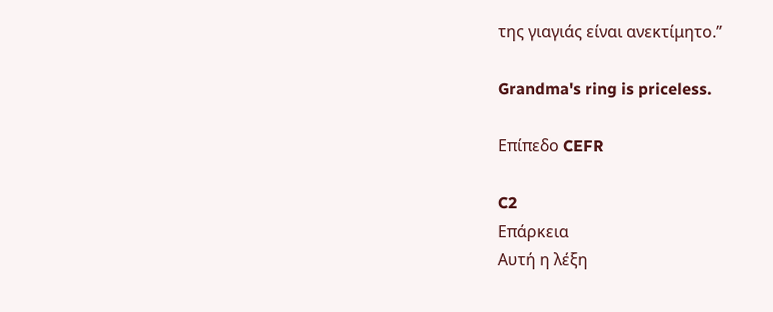της γιαγιάς είναι ανεκτίμητο.”

Grandma's ring is priceless.

Επίπεδο CEFR

C2
Επάρκεια
Αυτή η λέξη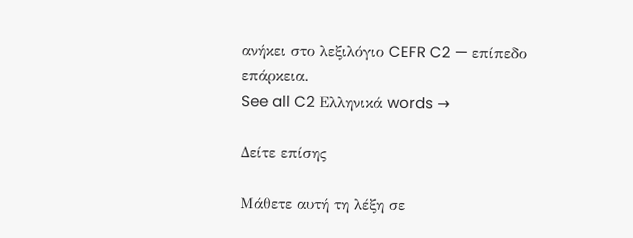ανήκει στο λεξιλόγιο CEFR C2 — επίπεδο επάρκεια.
See all C2 Ελληνικά words →

Δείτε επίσης

Μάθετε αυτή τη λέξη σε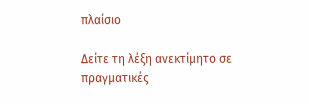πλαίσιο

Δείτε τη λέξη ανεκτίμητο σε πραγματικές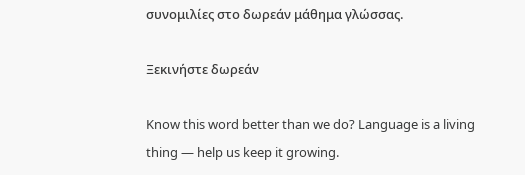συνομιλίες στο δωρεάν μάθημα γλώσσας.

Ξεκινήστε δωρεάν

Know this word better than we do? Language is a living thing — help us keep it growing.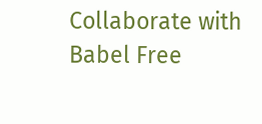Collaborate with Babel Free